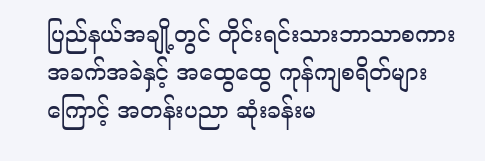ပြည်နယ်အချို့တွင် တိုင်းရင်းသားဘာသာစကား အခက်အခဲနှင့် အထွေထွေ ကုန်ကျစရိတ်များကြောင့် အတန်းပညာ ဆုံးခန်းမ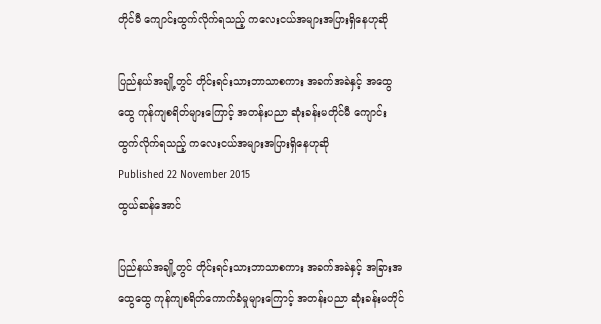တိုင်မီ ကျောင်းထွက်လိုက်ရသည့် ကလေးငယ်အများအပြားရှိနေဟုဆို

ပြည်နယ်အချို့တွင် တိုင်းရင်းသားဘာသာစကား အခက်အခဲနှင့် အထွေထွေ ကုန်ကျစရိတ်များကြောင့် အတန်းပညာ ဆုံးခန်းမတိုင်မီ ကျောင်းထွက်လိုက်ရသည့် ကလေးငယ်အများအပြားရှိနေဟုဆို
Published 22 November 2015
ထွယ်ဆန်အောင်

ပြည်နယ်အချို့တွင် တိုင်းရင်းသားဘာသာစကား အခက်အခဲနှင့် အခြားအထွေထွေ ကုန်ကျစရိတ်ကောက်ခံမှုများကြောင့် အတန်းပညာ ဆုံးခန်းမတိုင်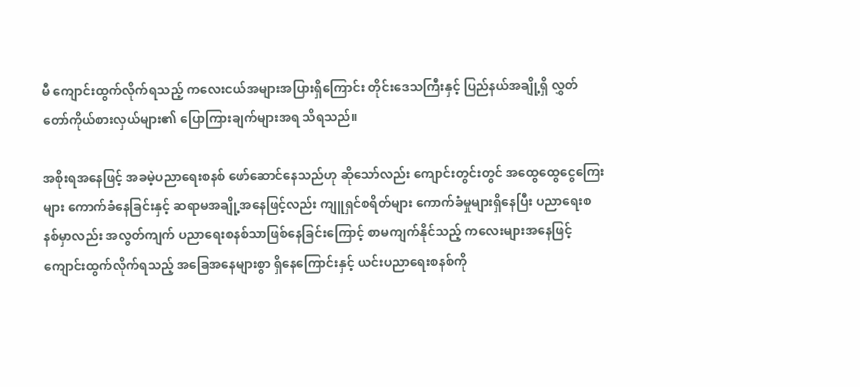မီ ကျောင်းထွက်လိုက်ရသည့် ကလေးငယ်အများအပြားရှိကြောင်း တိုင်းဒေသကြီးနှင့် ပြည်နယ်အချို့ရှိ လွှတ်တော်ကိုယ်စားလှယ်များ၏ ပြောကြားချက်များအရ သိရသည်။

အစိုးရအနေဖြင့် အခမဲ့ပညာရေးစနစ် ဖော်ဆောင်နေသည်ဟု ဆိုသော်လည်း ကျောင်းတွင်းတွင် အထွေထွေငွေကြေးများ ကောက်ခံနေခြင်းနှင့် ဆရာမအချို့အနေဖြင့်လည်း ကျူရှင်စရိတ်များ ကောက်ခံမှုများရှိနေပြီး ပညာရေးစနစ်မှာလည်း အလွတ်ကျက် ပညာရေးစနစ်သာဖြစ်နေခြင်းကြောင့် စာမကျက်နိုင်သည့် ကလေးများအနေဖြင့် ကျောင်းထွက်လိုက်ရသည့် အခြေအနေများစွာ ရှိနေကြောင်းနှင့် ယင်းပညာရေးစနစ်ကို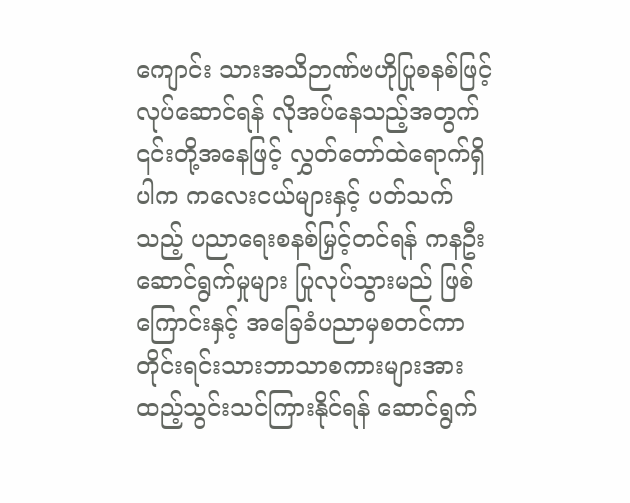ကျောင်း သားအသိဉာဏ်ဗဟိုပြုစနစ်ဖြင့် လုပ်ဆောင်ရန် လိုအပ်နေသည့်အတွက် ၎င်းတို့အနေဖြင့် လွှတ်တော်ထဲရောက်ရှိပါက ကလေးငယ်များနှင့် ပတ်သက်သည့် ပညာရေးစနစ်မြှင့်တင်ရန် ကနဦးဆောင်ရွက်မှုများ ပြုလုပ်သွားမည် ဖြစ်ကြောင်းနှင့် အခြေခံပညာမှစတင်ကာ တိုင်းရင်းသားဘာသာစကားများအား ထည့်သွင်းသင်ကြားနိုင်ရန် ဆောင်ရွက်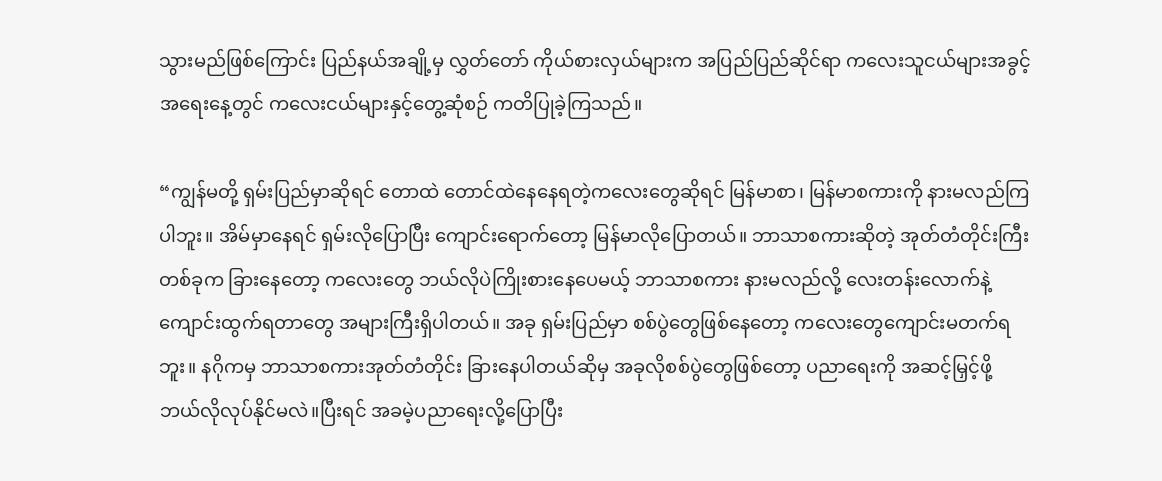သွားမည်ဖြစ်ကြောင်း ပြည်နယ်အချို့မှ လွှတ်တော် ကိုယ်စားလှယ်များက အပြည်ပြည်ဆိုင်ရာ ကလေးသူငယ်များအခွင့်အရေးနေ့တွင် ကလေးငယ်များနှင့်တွေ့ဆုံစဉ် ကတိပြုခဲ့ကြသည်။

“ကျွန်မတို့ ရှမ်းပြည်မှာဆိုရင် တောထဲ တောင်ထဲနေနေရတဲ့ကလေးတွေဆိုရင် မြန်မာစာ၊ မြန်မာစကားကို နားမလည်ကြပါဘူး။ အိမ်မှာနေရင် ရှမ်းလိုပြောပြီး ကျောင်းရောက်တော့ မြန်မာလိုပြောတယ်။ ဘာသာစကားဆိုတဲ့ အုတ်တံတိုင်းကြီးတစ်ခုက ခြားနေတော့ ကလေးတွေ ဘယ်လိုပဲကြိုးစားနေပေမယ့် ဘာသာစကား နားမလည်လို့ လေးတန်းလောက်နဲ့ ကျောင်းထွက်ရတာတွေ အများကြီးရှိပါတယ်။ အခု ရှမ်းပြည်မှာ စစ်ပွဲတွေဖြစ်နေတော့ ကလေးတွေကျောင်းမတက်ရဘူး။ နဂိုကမှ ဘာသာစကားအုတ်တံတိုင်း ခြားနေပါတယ်ဆိုမှ အခုလိုစစ်ပွဲတွေဖြစ်တော့ ပညာရေးကို အဆင့်မြှင့်ဖို့ ဘယ်လိုလုပ်နိုင်မလဲ။ပြီးရင် အခမဲ့ပညာရေးလို့ပြောပြီး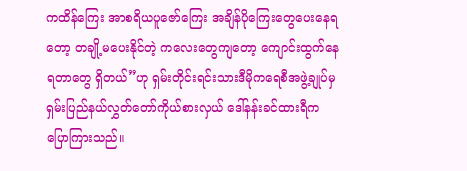ကထိန်ကြေး အာစရိယပူဇော်ကြေး အချိန်ပိုကြေးတွေပေးနေရတော့ တချို့မပေးနိုင်တဲ့ ကလေးတွေကျတော့ ကျောင်းထွက်နေရတာတွေ ရှိတယ်”ဟု ရှမ်းတိုင်းရင်းသားဒီမိုကရေစီအဖွဲ့ချုပ်မှ ရှမ်းပြည်နယ်လွှတ်တော်ကိုယ်စားလှယ် ဒေါ်နန်းခင်ထားရီက ပြောကြားသည်။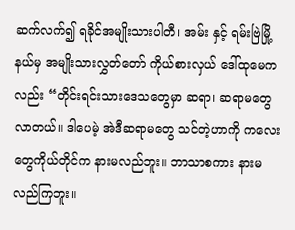ဆက်လက်၍ ရခိုင်အမျိုးသားပါတီ၊ အမ်း နှင့် ရမ်းဗြဲမြို့နယ်မှ အမျိုးသားလွှတ်တော် ကိုယ်စားလှယ် ဒေါ်ထုမေကလည်း “တိုင်းရင်းသားဒေသတွေမှာ ဆရာ၊ ဆရာမတွေ လာတယ်။ ဒါပေမဲ့ အဲဒီဆရာမတွေ သင်တဲ့ဟာကို ကလေးတွေကိုယ်တိုင်က နားမလည်ဘူး။ ဘာသာစကား နားမလည်ကြဘူး။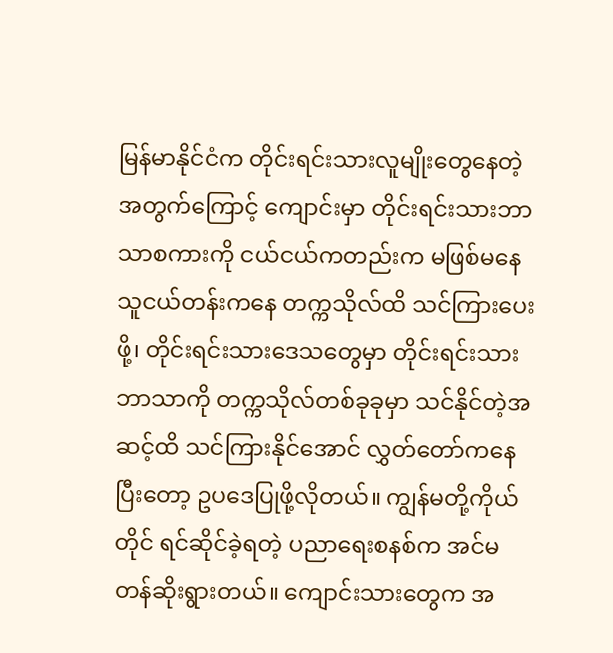မြန်မာနိုင်ငံက တိုင်းရင်းသားလူမျိုးတွေနေတဲ့အတွက်ကြောင့် ကျောင်းမှာ တိုင်းရင်းသားဘာသာစကားကို ငယ်ငယ်ကတည်းက မဖြစ်မနေ သူငယ်တန်းကနေ တက္ကသိုလ်ထိ သင်ကြားပေးဖို့၊ တိုင်းရင်းသားဒေသတွေမှာ တိုင်းရင်းသားဘာသာကို တက္ကသိုလ်တစ်ခုခုမှာ သင်နိုင်တဲ့အဆင့်ထိ သင်ကြားနိုင်အောင် လွှတ်တော်ကနေပြီးတော့ ဥပဒေပြုဖို့လိုတယ်။ ကျွန်မတို့ကိုယ်တိုင် ရင်ဆိုင်ခဲ့ရတဲ့ ပညာရေးစနစ်က အင်မတန်ဆိုးရွားတယ်။ ကျောင်းသားတွေက အ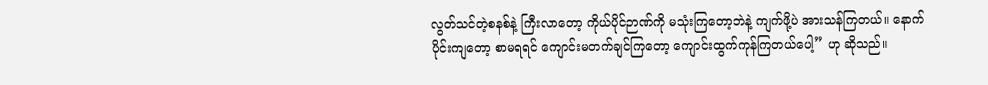လွတ်သင်တဲ့စနစ်နဲ့ ကြီးလာတော့ ကိုယ်ပိုင်ဉာဏ်ကို မသုံးကြတော့ဘဲနဲ့ ကျက်ဖို့ပဲ အားသန်ကြတယ်။ နောက်ပိုင်းကျတော့ စာမရရင် ကျောင်းမတက်ချင်ကြတော့ ကျောင်းထွက်ကုန်ကြတယ်ပေါ့” ဟု ဆိုသည်။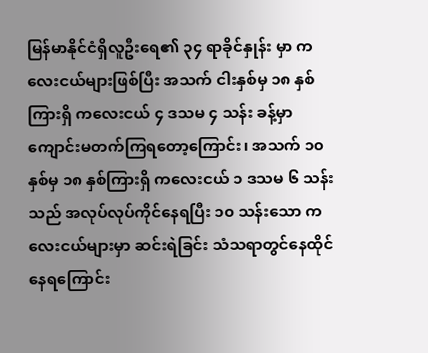မြန်မာနိုင်ငံရှိလူဦးရေ၏ ၃၄ ရာခိုင်နှုန်း မှာ ကလေးငယ်များဖြစ်ပြီး အသက် ငါးနှစ်မှ ၁၈ နှစ်ကြားရှိ ကလေးငယ် ၄ ဒသမ ၄ သန်း ခန့်မှာ ကျောင်းမတက်ကြရတော့ကြောင်း၊ အသက် ၁၀ နှစ်မှ ၁၈ နှစ်ကြားရှိ ကလေးငယ် ၁ ဒသမ ၆ သန်းသည် အလုပ်လုပ်ကိုင်နေရပြီး ၁၀ သန်းသော ကလေးငယ်များမှာ ဆင်းရဲခြင်း သံသရာတွင်နေထိုင်နေရကြောင်း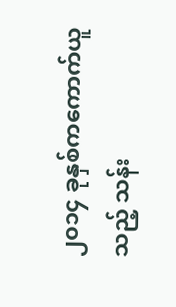၂၀၁၄ ခုနှစ်ကကောက်ယူသည့် သန်း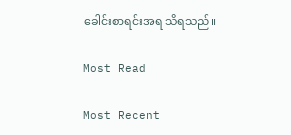ခေါင်းစာရင်းအရ သိရသည်။

Most Read

Most Recent